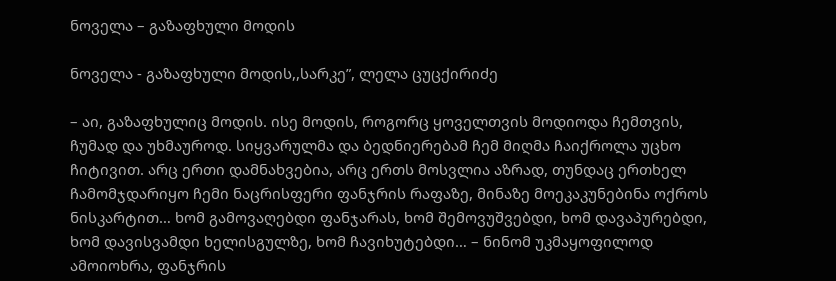ნოველა – გაზაფხული მოდის

ნოველა - გაზაფხული მოდის,,სარკე”, ლელა ცუცქირიძე

– აი, გაზაფხულიც მოდის. ისე მოდის, როგორც ყოველთვის მოდიოდა ჩემთვის, ჩუმად და უხმაუროდ. სიყვარულმა და ბედნიერებამ ჩემ მიღმა ჩაიქროლა უცხო ჩიტივით. არც ერთი დამნახვებია, არც ერთს მოსვლია აზრად, თუნდაც ერთხელ ჩამომჯდარიყო ჩემი ნაცრისფერი ფანჯრის რაფაზე, მინაზე მოეკაკუნებინა ოქროს ნისკარტით… ხომ გამოვაღებდი ფანჯარას, ხომ შემოვუშვებდი, ხომ დავაპურებდი, ხომ დავისვამდი ხელისგულზე, ხომ ჩავიხუტებდი… – ნინომ უკმაყოფილოდ ამოიოხრა, ფანჯრის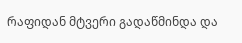რაფიდან მტვერი გადაწმინდა და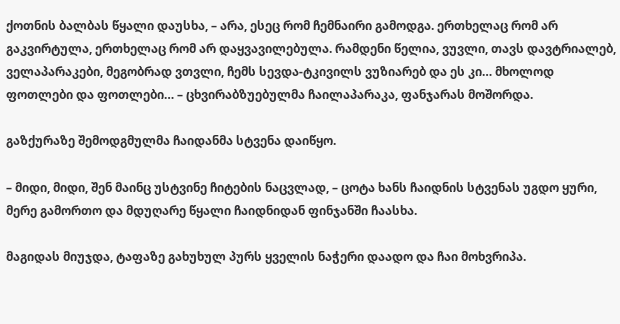ქოთნის ბალბას წყალი დაუსხა, – არა, ესეც რომ ჩემნაირი გამოდგა. ერთხელაც რომ არ გაკვირტულა, ერთხელაც რომ არ დაყვავილებულა. რამდენი წელია, ვუვლი, თავს დავტრიალებ, ველაპარაკები, მეგობრად ვთვლი, ჩემს სევდა-ტკივილს ვუზიარებ და ეს კი… მხოლოდ ფოთლები და ფოთლები… – ცხვირაბზუებულმა ჩაილაპარაკა, ფანჯარას მოშორდა.

გაზქურაზე შემოდგმულმა ჩაიდანმა სტვენა დაიწყო.

– მიდი, მიდი, შენ მაინც უსტვინე ჩიტების ნაცვლად, – ცოტა ხანს ჩაიდნის სტვენას უგდო ყური, მერე გამორთო და მდუღარე წყალი ჩაიდნიდან ფინჯანში ჩაასხა.

მაგიდას მიუჯდა, ტაფაზე გახუხულ პურს ყველის ნაჭერი დაადო და ჩაი მოხვრიპა.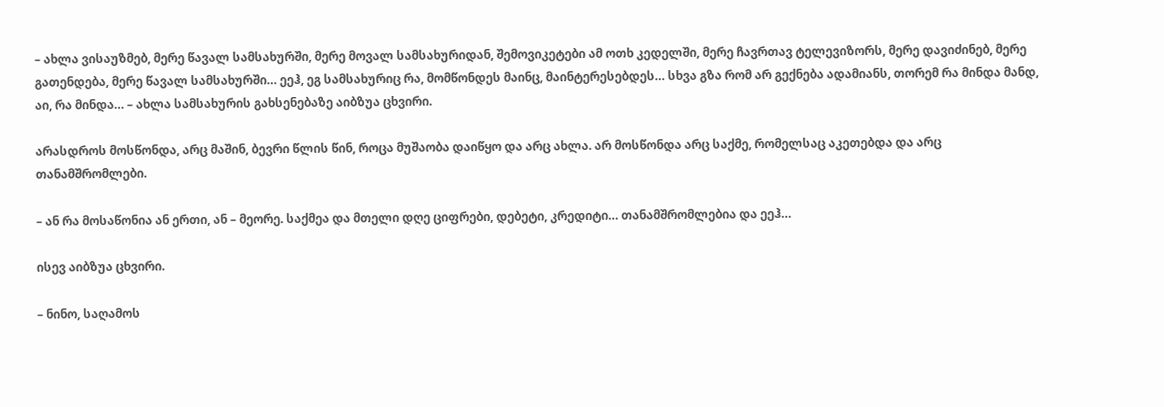– ახლა ვისაუზმებ, მერე წავალ სამსახურში, მერე მოვალ სამსახურიდან, შემოვიკეტები ამ ოთხ კედელში, მერე ჩავრთავ ტელევიზორს, მერე დავიძინებ, მერე გათენდება, მერე წავალ სამსახურში… ეეჰ, ეგ სამსახურიც რა, მომწონდეს მაინც, მაინტერესებდეს… სხვა გზა რომ არ გექნება ადამიანს, თორემ რა მინდა მანდ, აი, რა მინდა… – ახლა სამსახურის გახსენებაზე აიბზუა ცხვირი.

არასდროს მოსწონდა, არც მაშინ, ბევრი წლის წინ, როცა მუშაობა დაიწყო და არც ახლა. არ მოსწონდა არც საქმე, რომელსაც აკეთებდა და არც თანამშრომლები.

– ან რა მოსაწონია ან ერთი, ან – მეორე. საქმეა და მთელი დღე ციფრები, დებეტი, კრედიტი… თანამშრომლებია და ეეჰ…

ისევ აიბზუა ცხვირი.

– ნინო, საღამოს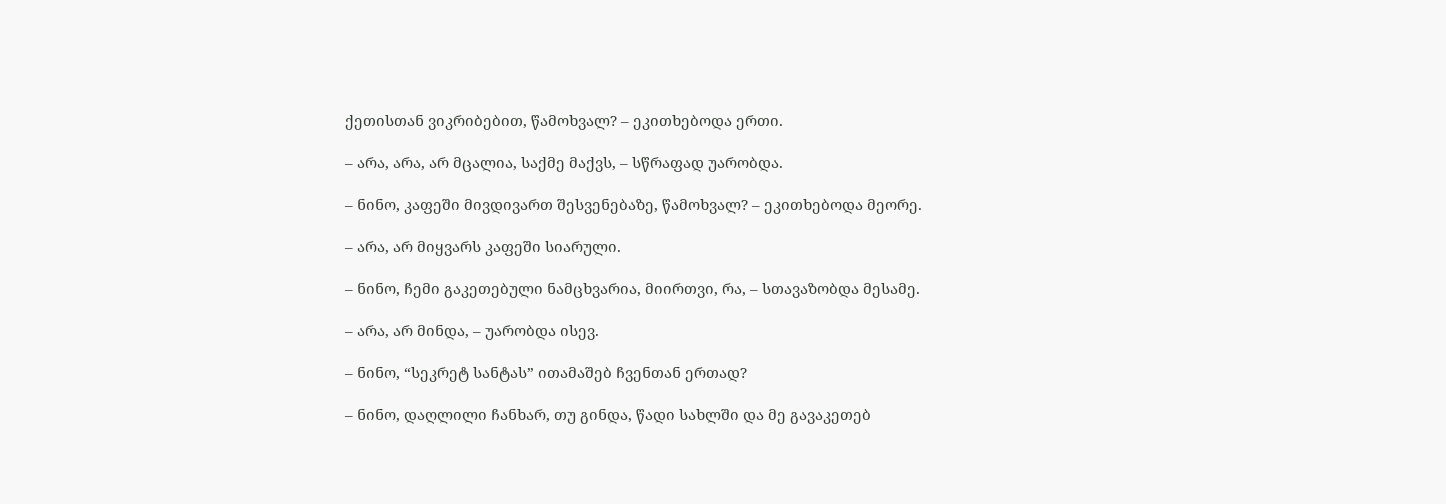ქეთისთან ვიკრიბებით, წამოხვალ? – ეკითხებოდა ერთი.

– არა, არა, არ მცალია, საქმე მაქვს, – სწრაფად უარობდა.

– ნინო, კაფეში მივდივართ შესვენებაზე, წამოხვალ? – ეკითხებოდა მეორე.

– არა, არ მიყვარს კაფეში სიარული.

– ნინო, ჩემი გაკეთებული ნამცხვარია, მიირთვი, რა, – სთავაზობდა მესამე.

– არა, არ მინდა, – უარობდა ისევ.

– ნინო, “სეკრეტ სანტას” ითამაშებ ჩვენთან ერთად?

– ნინო, დაღლილი ჩანხარ, თუ გინდა, წადი სახლში და მე გავაკეთებ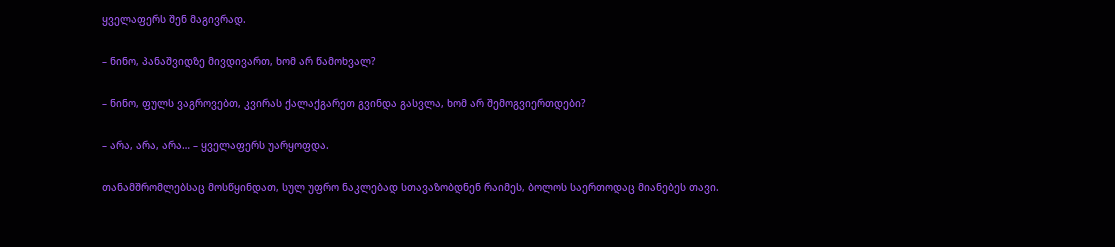ყველაფერს შენ მაგივრად.

– ნინო, პანაშვიდზე მივდივართ, ხომ არ წამოხვალ?

– ნინო, ფულს ვაგროვებთ, კვირას ქალაქგარეთ გვინდა გასვლა, ხომ არ შემოგვიერთდები?

– არა, არა, არა… – ყველაფერს უარყოფდა.

თანამშრომლებსაც მოსწყინდათ, სულ უფრო ნაკლებად სთავაზობდნენ რაიმეს, ბოლოს საერთოდაც მიანებეს თავი.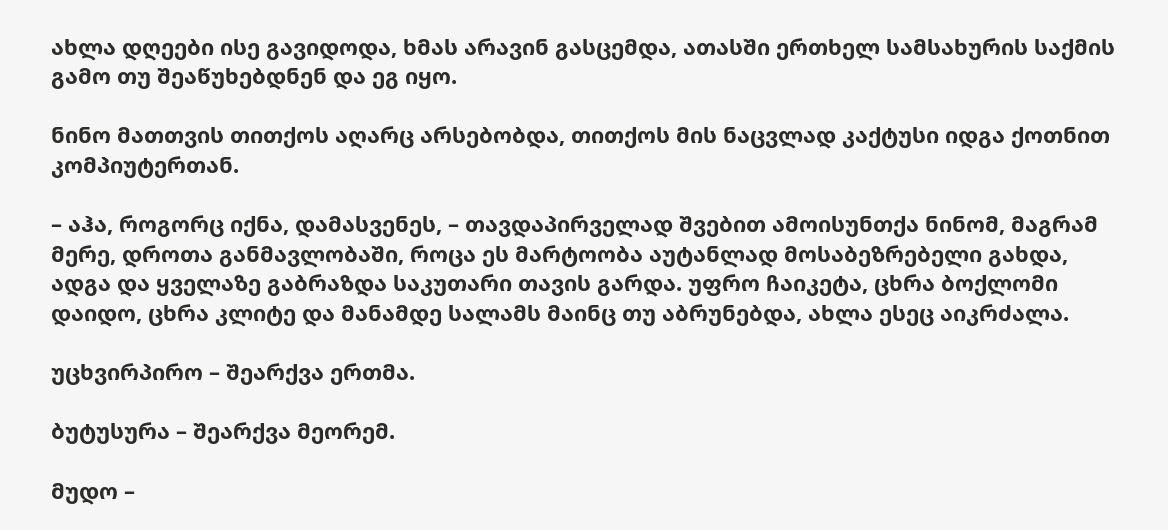ახლა დღეები ისე გავიდოდა, ხმას არავინ გასცემდა, ათასში ერთხელ სამსახურის საქმის გამო თუ შეაწუხებდნენ და ეგ იყო.

ნინო მათთვის თითქოს აღარც არსებობდა, თითქოს მის ნაცვლად კაქტუსი იდგა ქოთნით კომპიუტერთან.

– აჰა, როგორც იქნა, დამასვენეს, – თავდაპირველად შვებით ამოისუნთქა ნინომ, მაგრამ მერე, დროთა განმავლობაში, როცა ეს მარტოობა აუტანლად მოსაბეზრებელი გახდა, ადგა და ყველაზე გაბრაზდა საკუთარი თავის გარდა. უფრო ჩაიკეტა, ცხრა ბოქლომი დაიდო, ცხრა კლიტე და მანამდე სალამს მაინც თუ აბრუნებდა, ახლა ესეც აიკრძალა.

უცხვირპირო – შეარქვა ერთმა.

ბუტუსურა – შეარქვა მეორემ.

მუდო –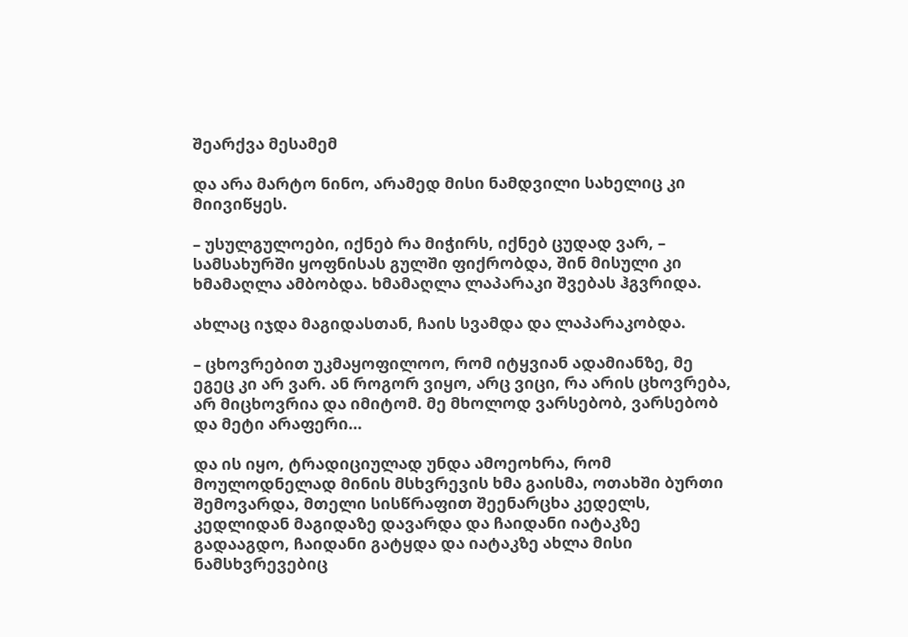შეარქვა მესამემ

და არა მარტო ნინო, არამედ მისი ნამდვილი სახელიც კი მიივიწყეს.

– უსულგულოები, იქნებ რა მიჭირს, იქნებ ცუდად ვარ, – სამსახურში ყოფნისას გულში ფიქრობდა, შინ მისული კი ხმამაღლა ამბობდა. ხმამაღლა ლაპარაკი შვებას ჰგვრიდა.

ახლაც იჯდა მაგიდასთან, ჩაის სვამდა და ლაპარაკობდა.

– ცხოვრებით უკმაყოფილოო, რომ იტყვიან ადამიანზე, მე ეგეც კი არ ვარ. ან როგორ ვიყო, არც ვიცი, რა არის ცხოვრება, არ მიცხოვრია და იმიტომ. მე მხოლოდ ვარსებობ, ვარსებობ და მეტი არაფერი…

და ის იყო, ტრადიციულად უნდა ამოეოხრა, რომ მოულოდნელად მინის მსხვრევის ხმა გაისმა, ოთახში ბურთი შემოვარდა, მთელი სისწრაფით შეენარცხა კედელს, კედლიდან მაგიდაზე დავარდა და ჩაიდანი იატაკზე გადააგდო, ჩაიდანი გატყდა და იატაკზე ახლა მისი ნამსხვრევებიც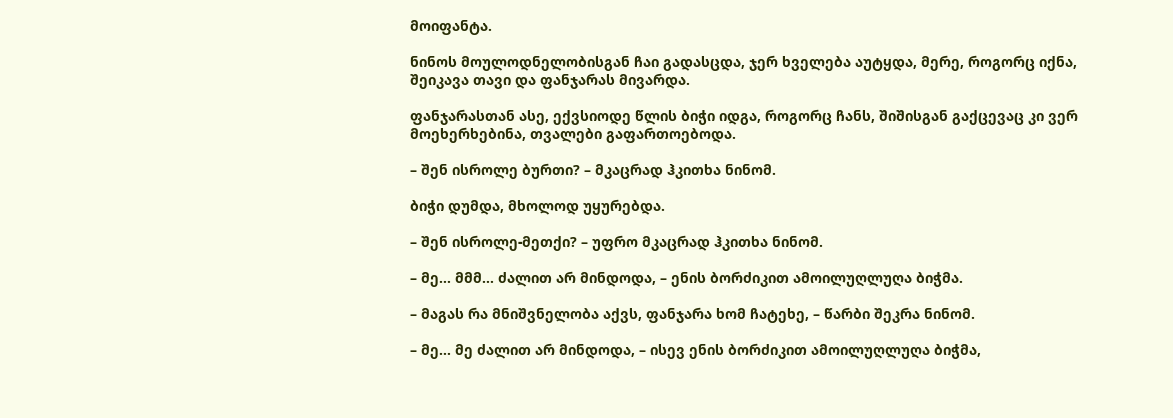მოიფანტა.

ნინოს მოულოდნელობისგან ჩაი გადასცდა, ჯერ ხველება აუტყდა, მერე, როგორც იქნა, შეიკავა თავი და ფანჯარას მივარდა.

ფანჯარასთან ასე, ექვსიოდე წლის ბიჭი იდგა, როგორც ჩანს, შიშისგან გაქცევაც კი ვერ მოეხერხებინა, თვალები გაფართოებოდა.

– შენ ისროლე ბურთი? – მკაცრად ჰკითხა ნინომ.

ბიჭი დუმდა, მხოლოდ უყურებდა.

– შენ ისროლე-მეთქი? – უფრო მკაცრად ჰკითხა ნინომ.

– მე… მმმ… ძალით არ მინდოდა, – ენის ბორძიკით ამოილუღლუღა ბიჭმა.

– მაგას რა მნიშვნელობა აქვს, ფანჯარა ხომ ჩატეხე, – წარბი შეკრა ნინომ.

– მე… მე ძალით არ მინდოდა, – ისევ ენის ბორძიკით ამოილუღლუღა ბიჭმა,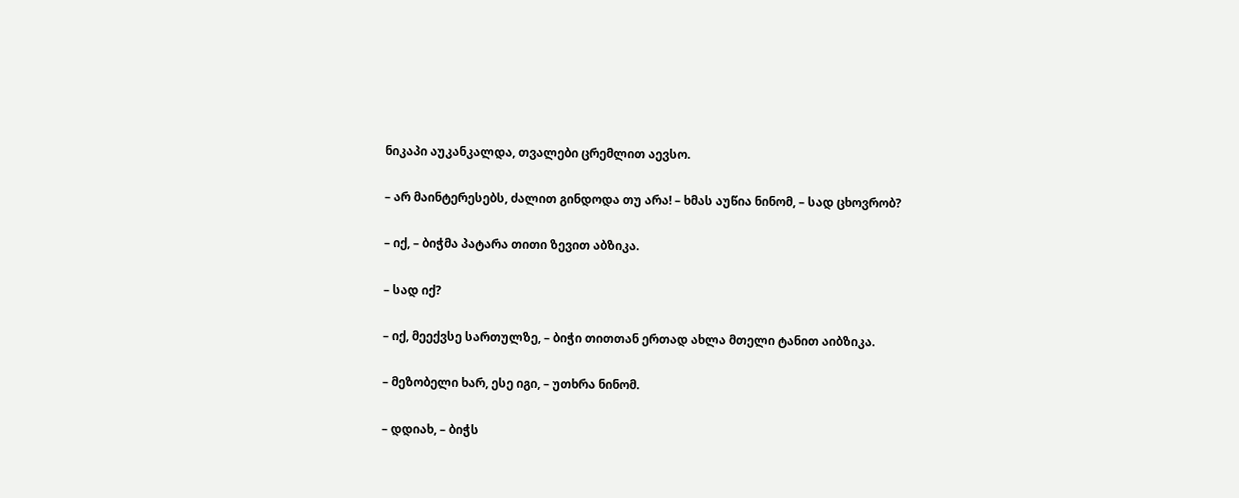ნიკაპი აუკანკალდა, თვალები ცრემლით აევსო.

– არ მაინტერესებს, ძალით გინდოდა თუ არა! – ხმას აუწია ნინომ, – სად ცხოვრობ?

– იქ, – ბიჭმა პატარა თითი ზევით აბზიკა.

– სად იქ?

– იქ, მეექვსე სართულზე, – ბიჭი თითთან ერთად ახლა მთელი ტანით აიბზიკა.

– მეზობელი ხარ, ესე იგი, – უთხრა ნინომ.

– დდიახ, – ბიჭს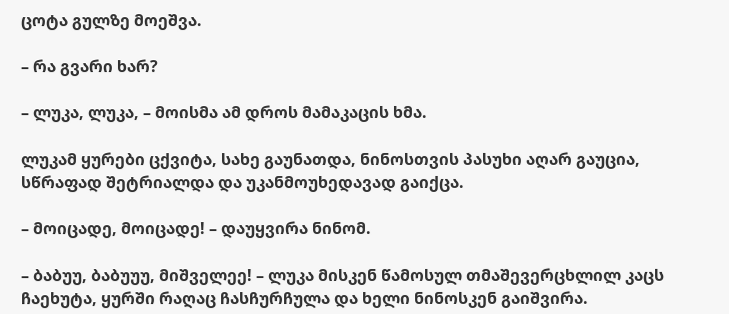ცოტა გულზე მოეშვა.

– რა გვარი ხარ?

– ლუკა, ლუკა, – მოისმა ამ დროს მამაკაცის ხმა.

ლუკამ ყურები ცქვიტა, სახე გაუნათდა, ნინოსთვის პასუხი აღარ გაუცია, სწრაფად შეტრიალდა და უკანმოუხედავად გაიქცა.

– მოიცადე, მოიცადე! – დაუყვირა ნინომ.

– ბაბუუ, ბაბუუუ, მიშველეე! – ლუკა მისკენ წამოსულ თმაშევერცხლილ კაცს ჩაეხუტა, ყურში რაღაც ჩასჩურჩულა და ხელი ნინოსკენ გაიშვირა.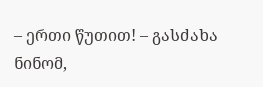– ერთი წუთით! – გასძახა ნინომ,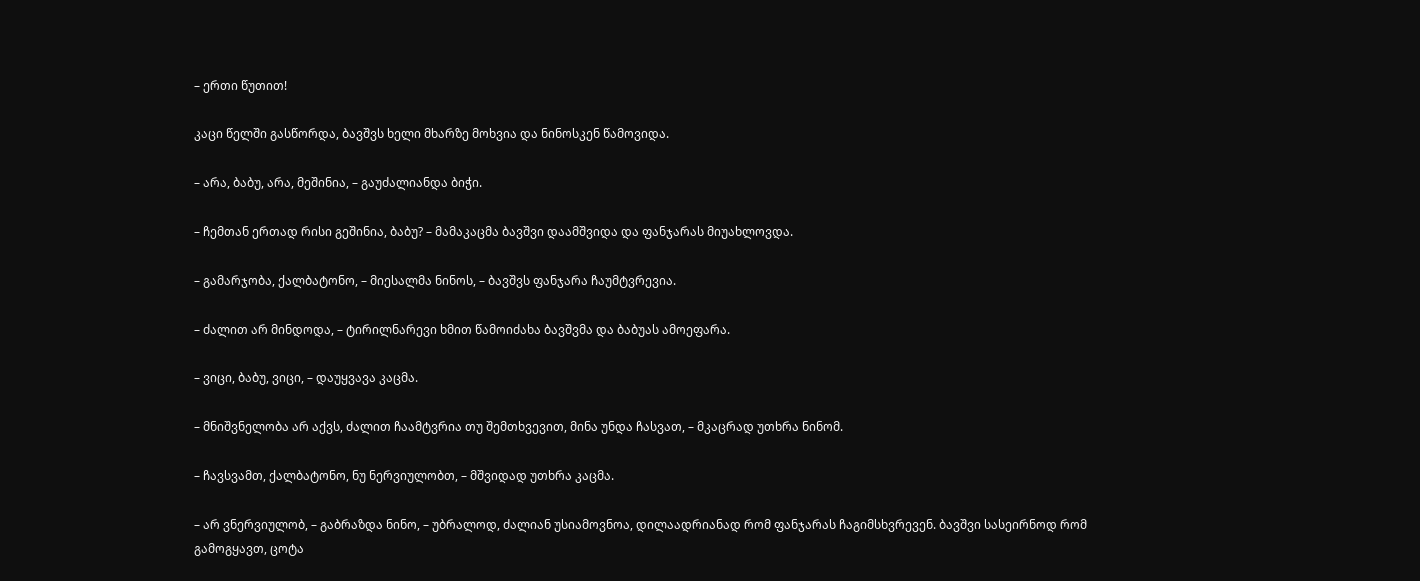– ერთი წუთით!

კაცი წელში გასწორდა, ბავშვს ხელი მხარზე მოხვია და ნინოსკენ წამოვიდა.

– არა, ბაბუ, არა, მეშინია, – გაუძალიანდა ბიჭი.

– ჩემთან ერთად რისი გეშინია, ბაბუ? – მამაკაცმა ბავშვი დაამშვიდა და ფანჯარას მიუახლოვდა.

– გამარჯობა, ქალბატონო, – მიესალმა ნინოს, – ბავშვს ფანჯარა ჩაუმტვრევია.

– ძალით არ მინდოდა, – ტირილნარევი ხმით წამოიძახა ბავშვმა და ბაბუას ამოეფარა.

– ვიცი, ბაბუ, ვიცი, – დაუყვავა კაცმა.

– მნიშვნელობა არ აქვს, ძალით ჩაამტვრია თუ შემთხვევით, მინა უნდა ჩასვათ, – მკაცრად უთხრა ნინომ.

– ჩავსვამთ, ქალბატონო, ნუ ნერვიულობთ, – მშვიდად უთხრა კაცმა.

– არ ვნერვიულობ, – გაბრაზდა ნინო, – უბრალოდ, ძალიან უსიამოვნოა, დილაადრიანად რომ ფანჯარას ჩაგიმსხვრევენ. ბავშვი სასეირნოდ რომ გამოგყავთ, ცოტა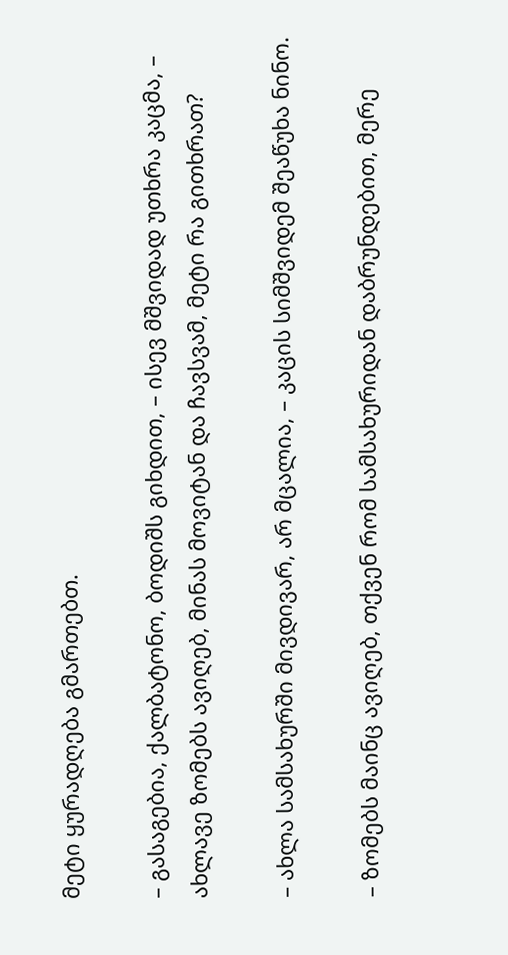მეტი ყურადღება გმართებთ.

– გასაგებია, ქალბატონო, ბოდიშს გიხდით, – ისევ მშვიდად უთხრა კაცმა, – ახლავე ზომებს ავიღებ, მინას მოვიტან და ჩავსვამ, მეტი რა გითხრათ?

– ახლა სამსახურში მივდივარ, არ მცალია, – კაცის სიმშვიდემ შეაწუხა ნინო.

– ზომებს მაინც ავიღებ, თქვენ რომ სამსახურიდან დაბრუნდებით, მერე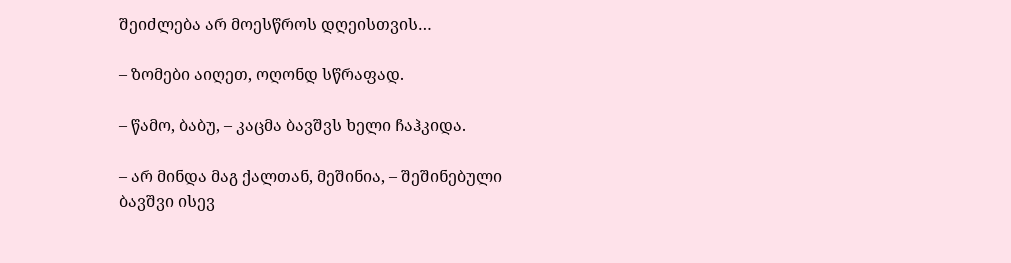შეიძლება არ მოესწროს დღეისთვის…

– ზომები აიღეთ, ოღონდ სწრაფად.

– წამო, ბაბუ, – კაცმა ბავშვს ხელი ჩაჰკიდა.

– არ მინდა მაგ ქალთან, მეშინია, – შეშინებული ბავშვი ისევ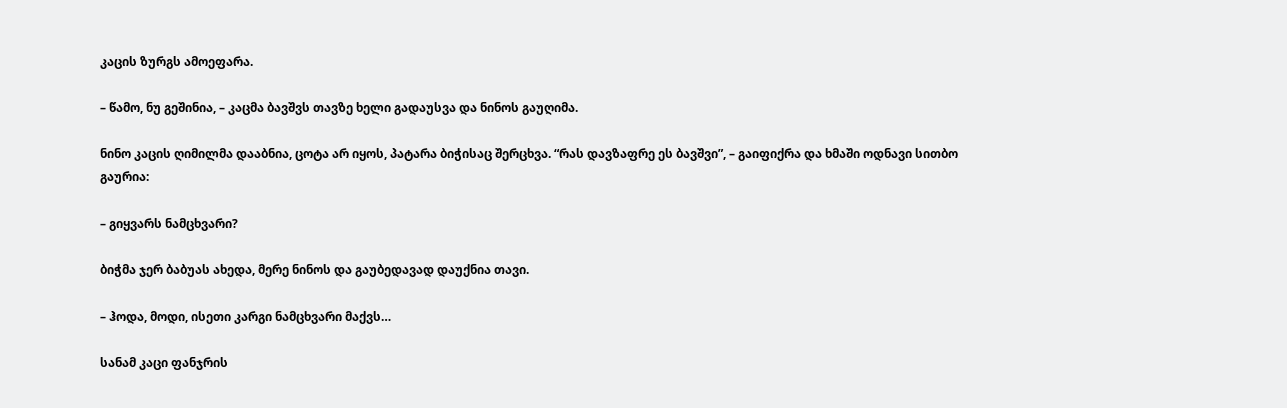კაცის ზურგს ამოეფარა.

– წამო, ნუ გეშინია, – კაცმა ბავშვს თავზე ხელი გადაუსვა და ნინოს გაუღიმა.

ნინო კაცის ღიმილმა დააბნია, ცოტა არ იყოს, პატარა ბიჭისაც შერცხვა. “რას დავზაფრე ეს ბავშვი”, – გაიფიქრა და ხმაში ოდნავი სითბო გაურია:

– გიყვარს ნამცხვარი?

ბიჭმა ჯერ ბაბუას ახედა, მერე ნინოს და გაუბედავად დაუქნია თავი.

– ჰოდა, მოდი, ისეთი კარგი ნამცხვარი მაქვს…

სანამ კაცი ფანჯრის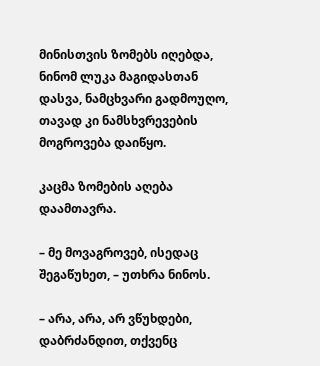მინისთვის ზომებს იღებდა, ნინომ ლუკა მაგიდასთან დასვა, ნამცხვარი გადმოუღო, თავად კი ნამსხვრევების მოგროვება დაიწყო.

კაცმა ზომების აღება დაამთავრა.

– მე მოვაგროვებ, ისედაც შეგაწუხეთ, – უთხრა ნინოს.

– არა, არა, არ ვწუხდები, დაბრძანდით, თქვენც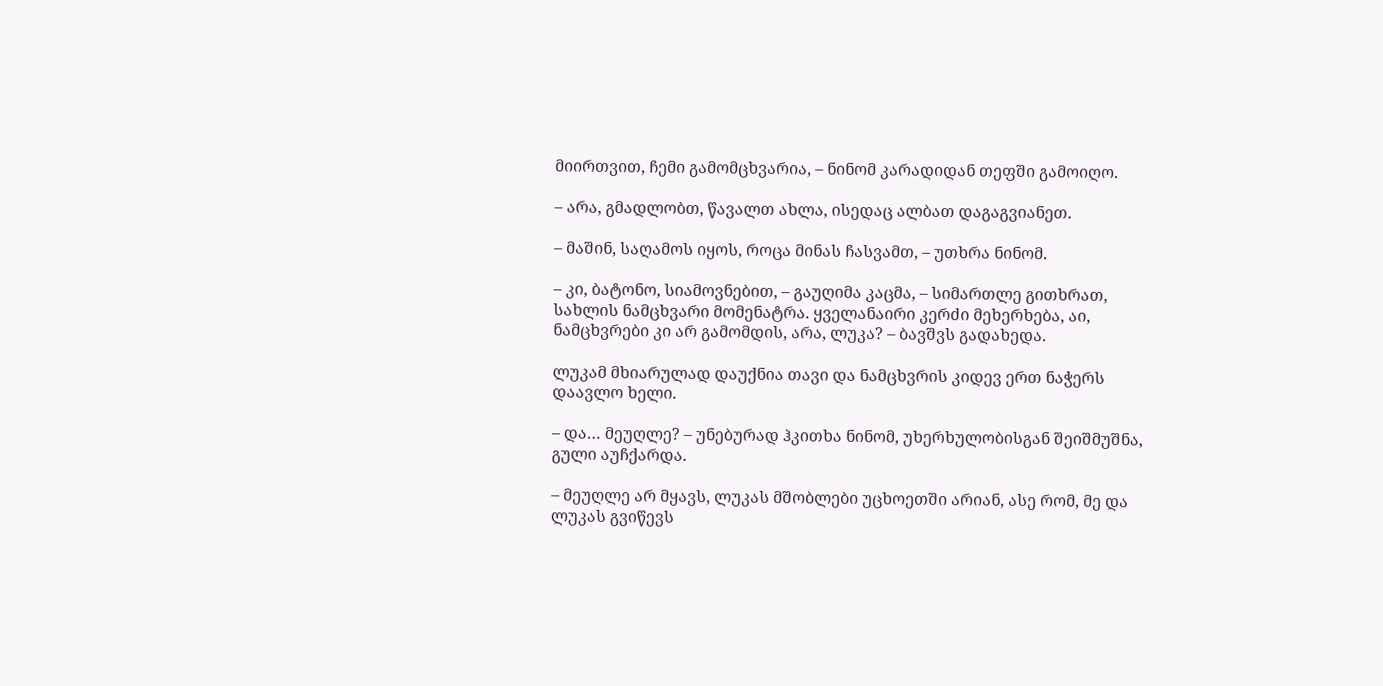მიირთვით, ჩემი გამომცხვარია, – ნინომ კარადიდან თეფში გამოიღო.

– არა, გმადლობთ, წავალთ ახლა, ისედაც ალბათ დაგაგვიანეთ.

– მაშინ, საღამოს იყოს, როცა მინას ჩასვამთ, – უთხრა ნინომ.

– კი, ბატონო, სიამოვნებით, – გაუღიმა კაცმა, – სიმართლე გითხრათ, სახლის ნამცხვარი მომენატრა. ყველანაირი კერძი მეხერხება, აი, ნამცხვრები კი არ გამომდის, არა, ლუკა? – ბავშვს გადახედა.

ლუკამ მხიარულად დაუქნია თავი და ნამცხვრის კიდევ ერთ ნაჭერს დაავლო ხელი.

– და… მეუღლე? – უნებურად ჰკითხა ნინომ, უხერხულობისგან შეიშმუშნა, გული აუჩქარდა.

– მეუღლე არ მყავს, ლუკას მშობლები უცხოეთში არიან, ასე რომ, მე და ლუკას გვიწევს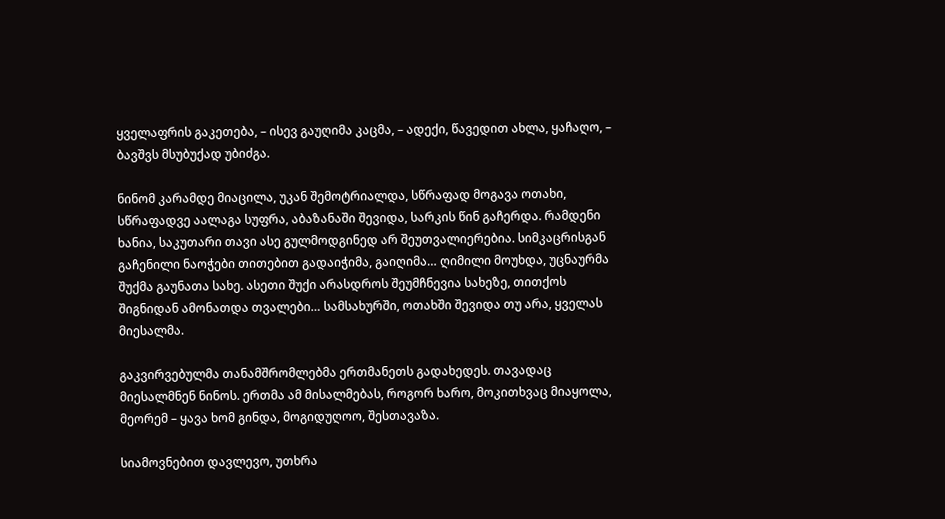ყველაფრის გაკეთება, – ისევ გაუღიმა კაცმა, – ადექი, წავედით ახლა, ყაჩაღო, – ბავშვს მსუბუქად უბიძგა.

ნინომ კარამდე მიაცილა, უკან შემოტრიალდა, სწრაფად მოგავა ოთახი, სწრაფადვე აალაგა სუფრა, აბაზანაში შევიდა, სარკის წინ გაჩერდა. რამდენი ხანია, საკუთარი თავი ასე გულმოდგინედ არ შეუთვალიერებია. სიმკაცრისგან გაჩენილი ნაოჭები თითებით გადაიჭიმა, გაიღიმა… ღიმილი მოუხდა, უცნაურმა შუქმა გაუნათა სახე. ასეთი შუქი არასდროს შეუმჩნევია სახეზე, თითქოს შიგნიდან ამონათდა თვალები… სამსახურში, ოთახში შევიდა თუ არა, ყველას მიესალმა.

გაკვირვებულმა თანამშრომლებმა ერთმანეთს გადახედეს. თავადაც მიესალმნენ ნინოს. ერთმა ამ მისალმებას, როგორ ხარო, მოკითხვაც მიაყოლა, მეორემ – ყავა ხომ გინდა, მოგიდუღოო, შესთავაზა.

სიამოვნებით დავლევო, უთხრა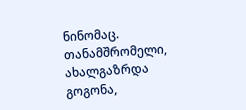ნინომაც. თანამშრომელი, ახალგაზრდა გოგონა,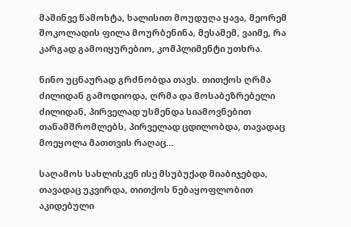მაშინვე წამოხტა, ხალისით მოუდუღა ყავა, მეორემ შოკოლადის ფილა მოურბენინა, მესამემ, ვაიმე, რა კარგად გამოიყურებიო, კომპლიმენტი უთხრა.

ნინო უცნაურად გრძნობდა თავს. თითქოს ღრმა ძილიდან გამოდიოდა, ღრმა და მოსაბეზრებელი ძილიდან, პირველად უსმენდა სიამოვნებით თანამშრომლებს, პირველად ცდილობდა, თავადაც მოეყოლა მათთვის რაღაც…

საღამოს სახლისკენ ისე მსუბუქად მიაბიჯებდა, თავადაც უკვირდა, თითქოს ნებაყოფლობით აკიდებული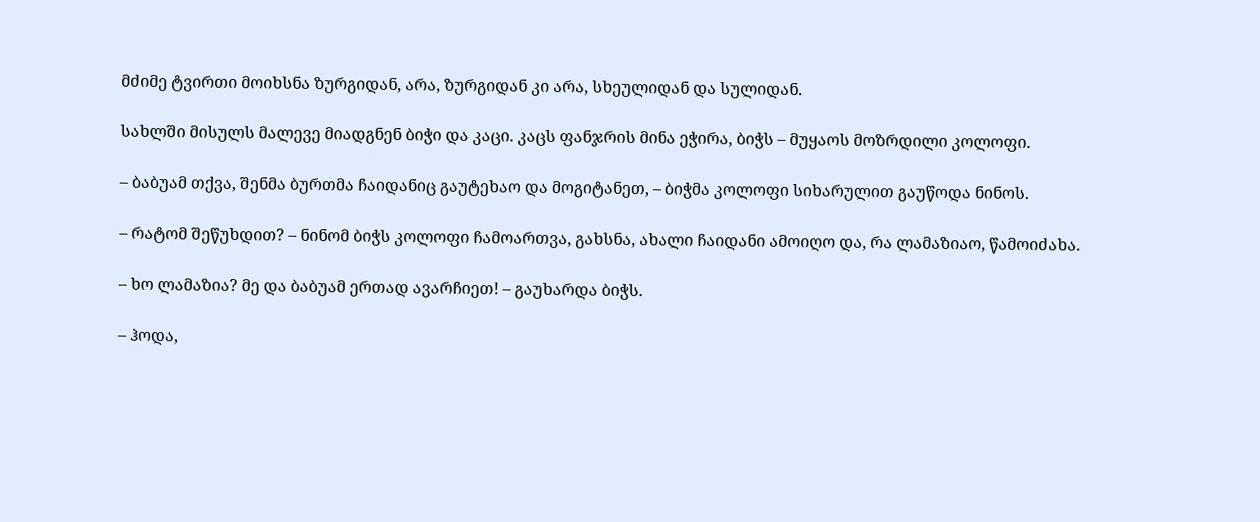მძიმე ტვირთი მოიხსნა ზურგიდან, არა, ზურგიდან კი არა, სხეულიდან და სულიდან.

სახლში მისულს მალევე მიადგნენ ბიჭი და კაცი. კაცს ფანჯრის მინა ეჭირა, ბიჭს – მუყაოს მოზრდილი კოლოფი.

– ბაბუამ თქვა, შენმა ბურთმა ჩაიდანიც გაუტეხაო და მოგიტანეთ, – ბიჭმა კოლოფი სიხარულით გაუწოდა ნინოს.

– რატომ შეწუხდით? – ნინომ ბიჭს კოლოფი ჩამოართვა, გახსნა, ახალი ჩაიდანი ამოიღო და, რა ლამაზიაო, წამოიძახა.

– ხო ლამაზია? მე და ბაბუამ ერთად ავარჩიეთ! – გაუხარდა ბიჭს.

– ჰოდა,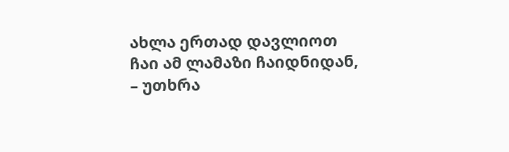ახლა ერთად დავლიოთ ჩაი ამ ლამაზი ჩაიდნიდან, – უთხრა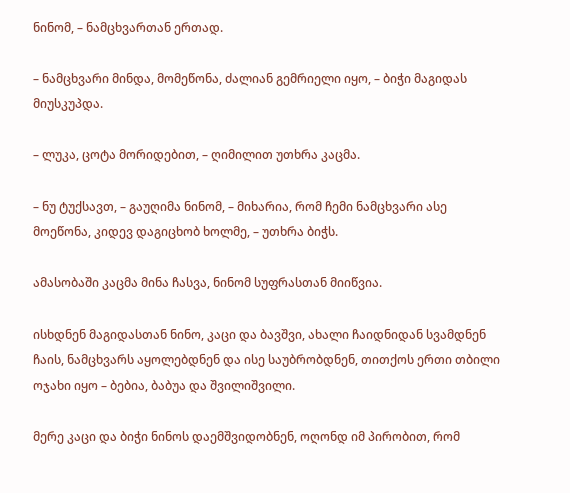ნინომ, – ნამცხვართან ერთად.

– ნამცხვარი მინდა, მომეწონა, ძალიან გემრიელი იყო, – ბიჭი მაგიდას მიუსკუპდა.

– ლუკა, ცოტა მორიდებით, – ღიმილით უთხრა კაცმა.

– ნუ ტუქსავთ, – გაუღიმა ნინომ, – მიხარია, რომ ჩემი ნამცხვარი ასე მოეწონა, კიდევ დაგიცხობ ხოლმე, – უთხრა ბიჭს.

ამასობაში კაცმა მინა ჩასვა, ნინომ სუფრასთან მიიწვია.

ისხდნენ მაგიდასთან ნინო, კაცი და ბავშვი, ახალი ჩაიდნიდან სვამდნენ ჩაის, ნამცხვარს აყოლებდნენ და ისე საუბრობდნენ, თითქოს ერთი თბილი ოჯახი იყო – ბებია, ბაბუა და შვილიშვილი.

მერე კაცი და ბიჭი ნინოს დაემშვიდობნენ, ოღონდ იმ პირობით, რომ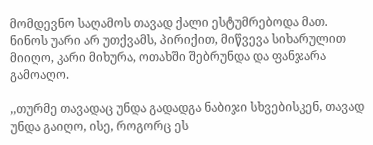მომდევნო საღამოს თავად ქალი ესტუმრებოდა მათ. ნინოს უარი არ უთქვამს, პირიქით, მიწვევა სიხარულით მიიღო, კარი მიხურა, ოთახში შებრუნდა და ფანჯარა გამოაღო.

,,თურმე თავადაც უნდა გადადგა ნაბიჯი სხვებისკენ, თავად უნდა გაიღო, ისე, როგორც ეს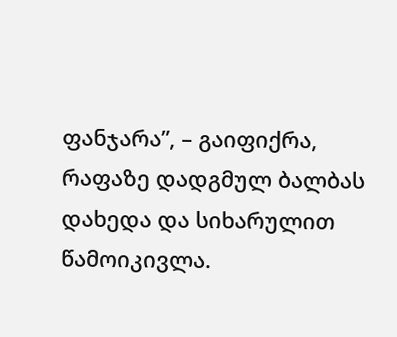ფანჯარა”, – გაიფიქრა, რაფაზე დადგმულ ბალბას დახედა და სიხარულით წამოიკივლა.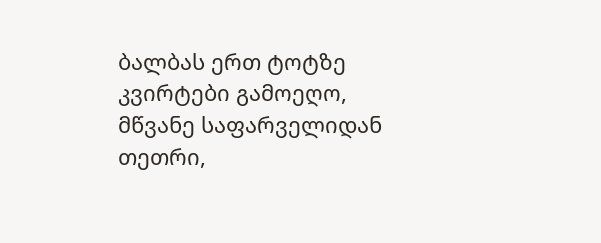ბალბას ერთ ტოტზე კვირტები გამოეღო, მწვანე საფარველიდან თეთრი,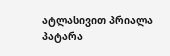ატლასივით პრიალა პატარა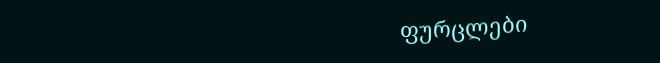ფურცლები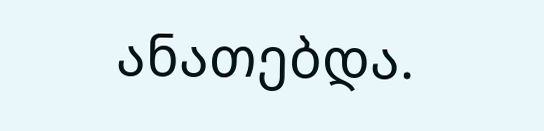ანათებდა.